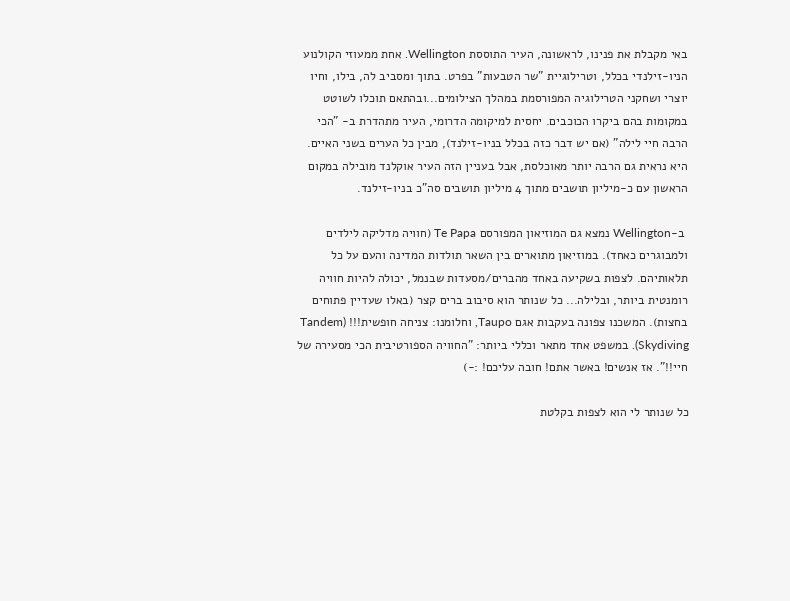באי מקבלת את פנינו, לראשונה, העיר התוססת Wellington. אחת ממעוזי הקולנוע הניו-זילנדי בכלל, וטרילוגיית "שר הטבעות" בפרט. בתוך ומסביב לה, בילו, וחיו יוצרי ושחקני הטרילוגיה המפורסמת במהלך הצילומים...ובהתאם תוכלו לשוטט במקומות בהם ביקרו הכוכבים. יחסית למיקומה הדרומי, העיר מתהדרת ב- "הכי הרבה חיי לילה" (אם יש דבר כזה בכלל בניו-זילנד), מבין כל הערים בשני האיים. היא נראית גם הרבה יותר מאוכלסת, אבל בעניין הזה העיר אוקלנד מובילה במקום הראשון עם כ-מיליון תושבים מתוך 4 מיליון תושבים סה"כ בניו-זילנד.

 ב-Wellington נמצא גם המוזיאון המפורסם Te Papa (חוויה מדליקה לילדים ולמבוגרים כאחד). במוזיאון מתוארים בין השאר תולדות המדינה והעם על כל תלאותיהם. לצפות בשקיעה באחד מהברים/מסעדות שבנמל, יכולה להיות חוויה רומנטית ביותר, ובלילה... כל שנותר הוא סיבוב ברים קצר (באלו שעדיין פתוחים בחצות). המשכנו צפונה בעקבות אגם Taupo, וחלומנו: צניחה חופשית!!! (Tandem Skydiving). במשפט אחד מתאר וכללי ביותר: "החוויה הספורטיבית הכי מסעירה של חיי!!". אז אנשים! באשר אתם! חובה עליכם! :-)

כל שנותר לי הוא לצפות בקלטת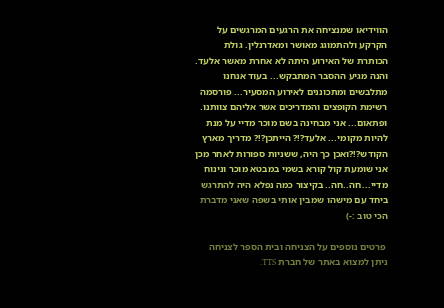הווידיאו שמנציחה את הרגעים המרגשים על הקרקע ולהתמוגג מאושר ומאדרנלין. גולת הכותרת של האירוע היתה לא אחרת מאשר אלעד. והנה מגיע ההסבר המתבקש... בעוד אנחנו מתלבשים ומתכוננים לאירוע המסעיר... פורסמה רשימת הקופצים והמדריכים אשר אליהם צוותנו. ופתאום... אני מבחינה בשם מוכר מדיי על מנת להיות מקומי... אלעד?!? הייתכן?!? מדריך מארץ הקודש?!?ואכן כך היה, ששניות ספורות לאחר מכן אני שומעת קול קורא בשמי במבטא מוכר ונינוח מדיי...חה..חה.. בקיצור כמה נפלא היה להתרגש ביחד עם מישהו שמבין אותי בשפה שאני מדברת הכי טוב :-)

 פרטים נוספים על הצניחה ובית הספר לצניחה ניתן למצוא באתר של חברת TTS.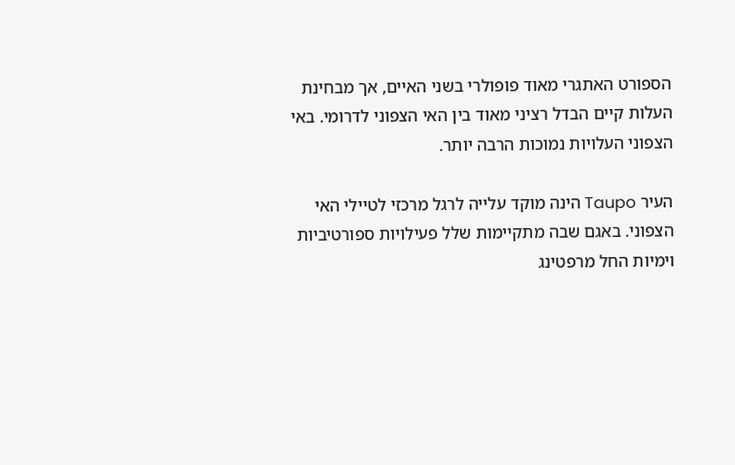הספורט האתגרי מאוד פופולרי בשני האיים, אך מבחינת העלות קיים הבדל רציני מאוד בין האי הצפוני לדרומי. באי הצפוני העלויות נמוכות הרבה יותר.

העיר Taupo הינה מוקד עלייה לרגל מרכזי לטיילי האי הצפוני. באגם שבה מתקיימות שלל פעילויות ספורטיביות וימיות החל מרפטינג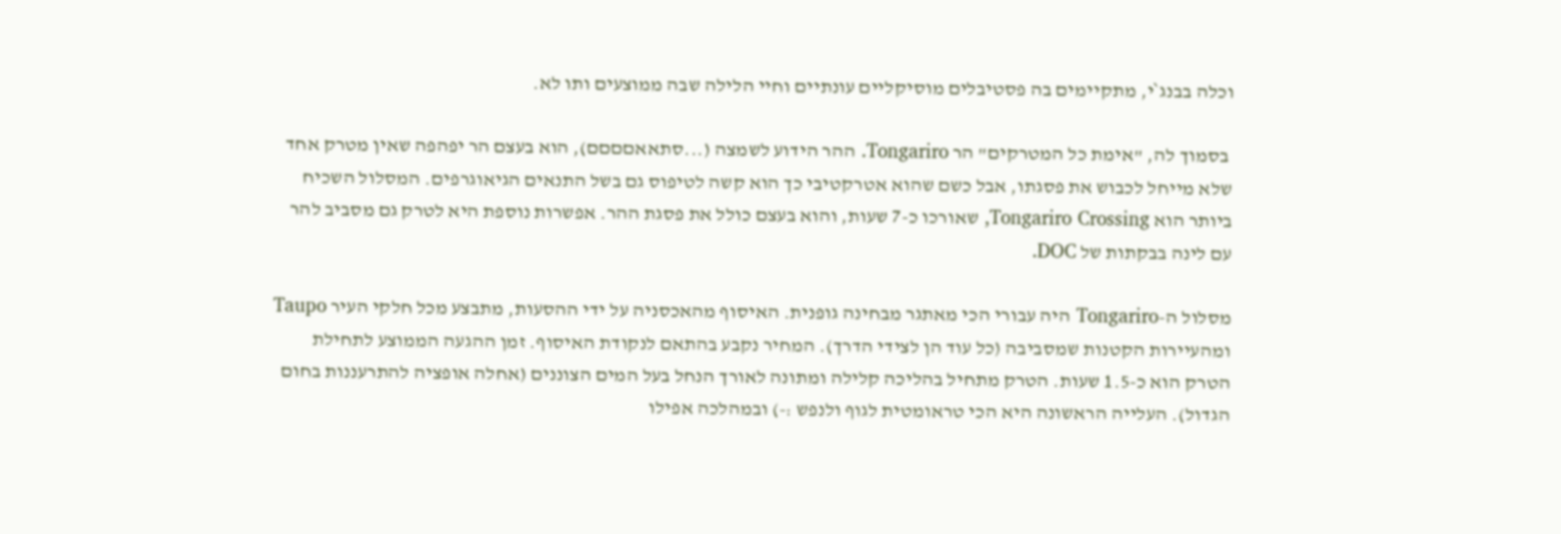וכלה בבנג`י, מתקיימים בה פסטיבלים מוסיקליים עונתיים וחיי הלילה שבה ממוצעים ותו לא.

 בסמוך לה, "אימת כל המטרקים" הר Tongariro. ההר הידוע לשמצה (...סתאאםםםם), הוא בעצם הר יפהפה שאין מטרק אחד שלא מייחל לכבוש את פסגתו, אבל כשם שהוא אטרקטיבי כך הוא קשה לטיפוס גם בשל התנאים הגיאוגרפים. המסלול השכיח ביותר הוא Tongariro Crossing, שאורכו כ-7 שעות, והוא בעצם כולל את פסגת ההר. אפשרות נוספת היא לטרק גם מסביב להר עם לינה בבקתות של DOC.

מסלול ה-Tongariro היה עבורי הכי מאתגר מבחינה גופנית. האיסוף מהאכסניה על ידי ההסעות, מתבצע מכל חלקי העיר Taupo ומהעיירות הקטנות שמסביבה (כל עוד הן לצידי הדרך). המחיר נקבע בהתאם לנקודת האיסוף. זמן ההגעה הממוצע לתחילת הטרק הוא כ-1.5 שעות. הטרק מתחיל בהליכה קלילה ומתונה לאורך הנחל בעל המים הצוננים (אחלה אופציה להתרעננות בחום הגדול). העלייה הראשונה היא הכי טראומטית לגוף ולנפש :-) ובמהלכה אפילו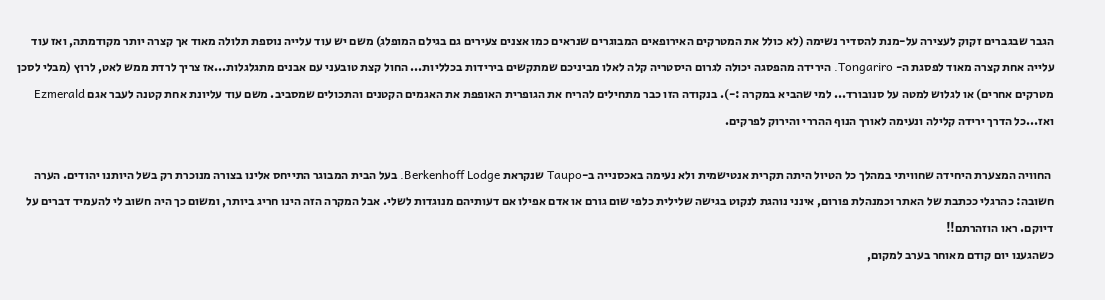הגבר שבגברים זקוק לעצירה על-מנת להסדיר נשימה (לא כולל את המטרקים האירופאים המבוגרים שנראים כמו אצנים צעירים גם בגילם המופלג) משם יש עוד עלייה נוספת תלולה מאוד אך קצרה יותר מקודמתה, ואז עוד עלייה אחת קצרה מאוד לפסגת ה- Tongariro. הירידה מהפסגה יכולה לגרום היסטריה קלה לאלו מביניכם שמתקשים בירידות בכלליות... החול קצת טובעני עם אבנים מתגלגלות...אז צריך לרדת ממש לאט, לרוץ (מבלי לסכן מטרקים אחרים) או לגלוש למטה על סנובורד... למי שהביא במקרה :-). בנקודה הזו כבר מתחילים להריח את הגופרית האופפת את האגמים הקטנים והתכולים שמסביב. משם עוד עליונת אחת קטנה לעבר אגם Ezmerald ואז...כל הדרך ירידה קלילה ונעימה לאורך הנוף ההררי והירוק לפרקים.

 החוויה המצערת היחידה שחוויתי במהלך כל הטיול היתה תקרית אנטישמית ולא נעימה באכסנייה ב-Taupo שנקראת Berkenhoff Lodge. בעל הבית המבוגר התייחס אלינו בצורה מנוכרת רק בשל היותנו יהודים. הערה חשובה: כהרגלי ככתבת של האתר וכמנהלת פורום, אינני נוהגת לנקוט בגישה שלילית כלפי שום גורם או אדם אפילו אם דעותיהם מנוגדות לשלי. אבל המקרה הזה הינו חריג ביותר, ומשום כך היה חשוב לי להעמיד דברים על דיוקם. ראו הוזהרתם!!
כשהגענו יום קודם מאוחר בערב למקום,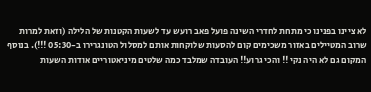לא ציינו בפנינו כי מתחת לחדרי השינה פועל פאב רועש עד לשעות הקטנות של הלילה (וזאת למרות שרוב המטיילים באזור משכימים קום להסעות שלוקחות אותם למסלול הטונגרירו ב-05:30 !!!). בנוסף המקום גם לא היה נקי !! והכי גרוע!! העובדה שמלבד כמה שלטים מיניאטוריים אודות השעות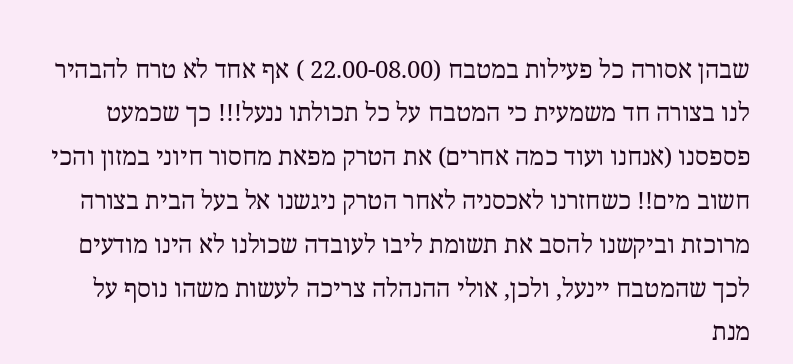שבהן אסורה כל פעילות במטבח (22.00-08.00 ) אף אחד לא טרח להבהיר לנו בצורה חד משמעית כי המטבח על כל תכולתו ננעל!!! כך שכמעט פספסנו (אנחנו ועוד כמה אחרים) את הטרק מפאת מחסור חיוני במזון והכי חשוב מים!! כשחזרנו לאכסניה לאחר הטרק ניגשנו אל בעל הבית בצורה מרוכזת וביקשנו להסב את תשומת ליבו לעובדה שכולנו לא הינו מודעים לכך שהמטבח יינעל, ולכן, אולי ההנהלה צריכה לעשות משהו נוסף על מנת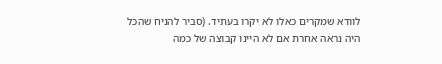לוודא שמקרים כאלו לא יקרו בעתיד. (סביר להניח שהכל היה נראה אחרת אם לא היינו קבוצה של כמה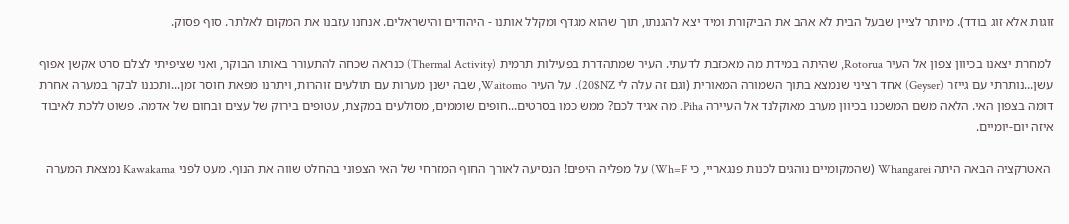זוגות אלא זוג בודד). מיותר לציין שבעל הבית לא אהב את הביקורת ומיד יצא להגנתו, תוך שהוא מגדף ומקלל אותנו - היהודים והישראלים. אנחנו עזבנו את המקום לאלתר. סוף פסוק.

 למחרת יצאנו בכיוון צפון אל העיר Rotorua, שהיתה במידת מה מאכזבת לדעתי. העיר שמתהדרת בפעילות תרמית (Thermal Activity) כנראה שכחה להתעורר באותו הבוקר, ואני שציפיתי לצלם סרט אקשן אפוף עשן...נותרתי עם גייזר (Geyser) אחד רציני שנמצא בתוך השמורה המאורית (וגם זה עלה לי 20$NZ). על העיר Waitomo, שבה ישנן מערות עם תולעים זוהרות, ויתרנו מפאת חוסר זמן...ותכננו לבקר במערה אחרת דומה בצפון האי. הלאה משם המשכנו בכיוון מערב מאוקלנד אל העיירה Piha. מה אגיד לכם? ממש כמו בסרטים...חופים שוממים, מסולעים במקצת, עטופים בירוק של עצים ובחום של אדמה. פשוט ללכת לאיבוד איזה יום-יומיים.

 האטרקציה הבאה היתה Whangarei (שהמקומיים נוהגים לכנות פנגאריי, כי Wh=F) על מפליה היפים! הנסיעה לאורך החוף המזרחי של האי הצפוני בהחלט שווה את הנוף. מעט לפני Kawakama נמצאת המערה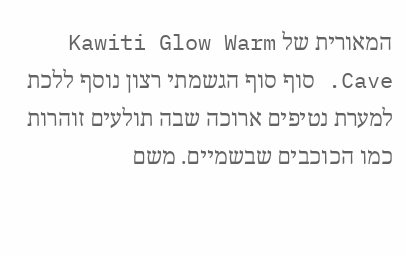המאורית של Kawiti Glow Warm Cave. סוף סוף הגשמתי רצון נוסף ללכת למערת נטיפים ארוכה שבה תולעים זוהרות כמו הכוכבים שבשמיים. משם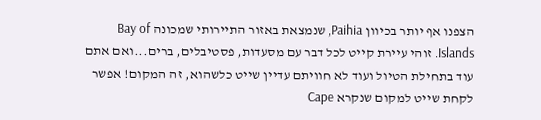הצפנו אף יותר בכיוון Paihia, שנמצאת באזור התיירותי שמכונה Bay of Islands. זוהי עיירת קייט לכל דבר עם מסעדות, פסטיבלים, ברים...ואם אתם עוד בתחילת הטיול ועוד לא חוויתם עדיין שייט כלשהוא, זה המקום! אפשר לקחת שייט למקום שנקרא Cape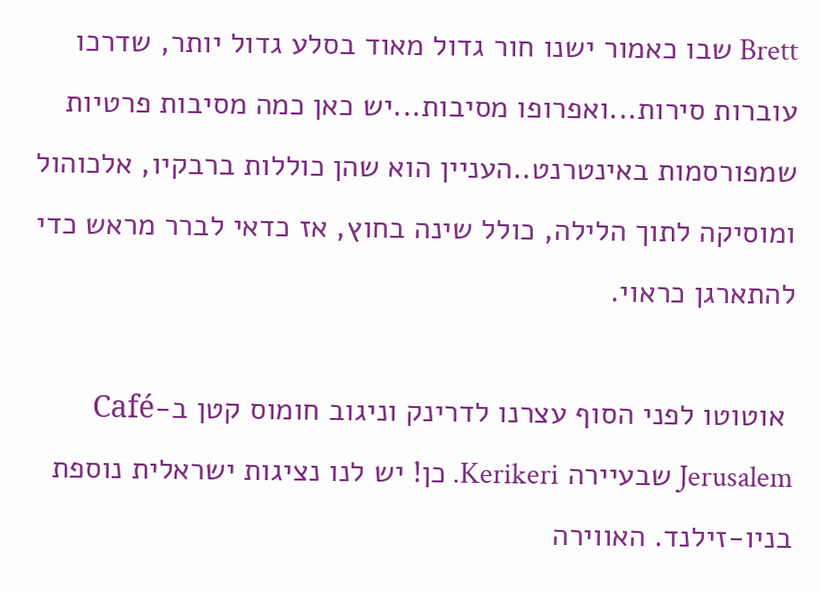Brett שבו כאמור ישנו חור גדול מאוד בסלע גדול יותר, שדרכו עוברות סירות...ואפרופו מסיבות...יש כאן כמה מסיבות פרטיות שמפורסמות באינטרנט..העניין הוא שהן כוללות ברבקיו, אלכוהול ומוסיקה לתוך הלילה, כולל שינה בחוץ, אז כדאי לברר מראש כדי להתארגן כראוי.

 אוטוטו לפני הסוף עצרנו לדרינק וניגוב חומוס קטן ב-Café Jerusalem שבעיירה Kerikeri. כן! יש לנו נציגות ישראלית נוספת בניו-זילנד. האווירה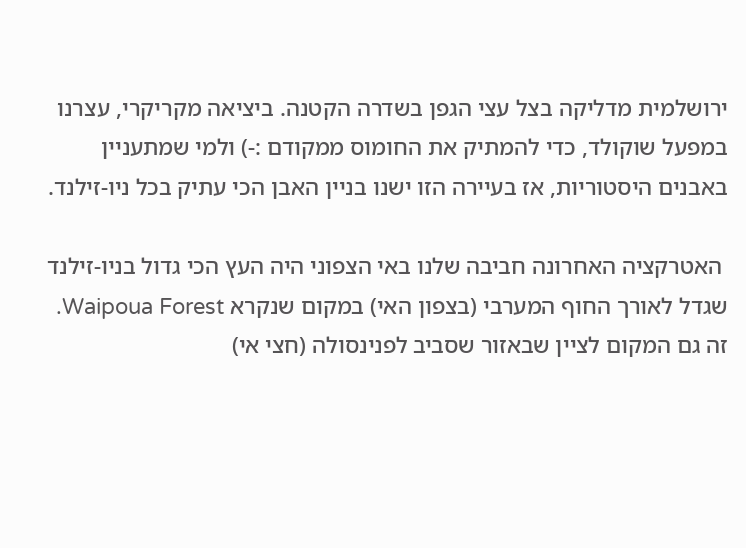ירושלמית מדליקה בצל עצי הגפן בשדרה הקטנה. ביציאה מקריקרי, עצרנו במפעל שוקולד, כדי להמתיק את החומוס ממקודם :-) ולמי שמתעניין באבנים היסטוריות, אז בעיירה הזו ישנו בניין האבן הכי עתיק בכל ניו-זילנד.

 האטרקציה האחרונה חביבה שלנו באי הצפוני היה העץ הכי גדול בניו-זילנד שגדל לאורך החוף המערבי (בצפון האי) במקום שנקרא Waipoua Forest.
זה גם המקום לציין שבאזור שסביב לפנינסולה (חצי אי)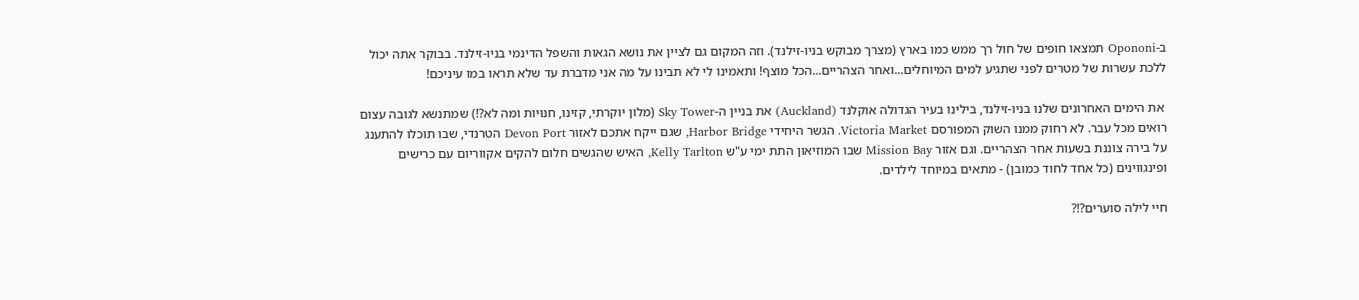ב-Opononi תמצאו חופים של חול רך ממש כמו בארץ (מצרך מבוקש בניו-זילנד). וזה המקום גם לציין את נושא הגאות והשפל הדינמי בניו-זילנד. בבוקר אתה יכול ללכת עשרות של מטרים לפני שתגיע למים המיוחלים...ואחר הצהריים...הכל מוצף! ותאמינו לי לא תבינו על מה אני מדברת עד שלא תראו במו עיניכם!

 את הימים האחרונים שלנו בניו-זילנד, בילינו בעיר הגדולה אוקלנד (Auckland) את בניין ה-Sky Tower (מלון יוקרתי, קזינו, חנויות ומה לא?!) שמתנשא לגובה עצום רואים מכל עבר. לא רחוק ממנו השוק המפורסם Victoria Market. הגשר היחידי Harbor Bridge, שגם ייקח אתכם לאזור Devon Port הטרנדי, שבו תוכלו להתענג על בירה צוננת בשעות אחר הצהריים. וגם אזור Mission Bay שבו המוזיאון התת ימי ע"ש Kelly Tarlton, האיש שהגשים חלום להקים אקווריום עם כרישים ופינגווינים (כל אחד לחוד כמובן) - מתאים במיוחד לילדים.

חיי לילה סוערים?!?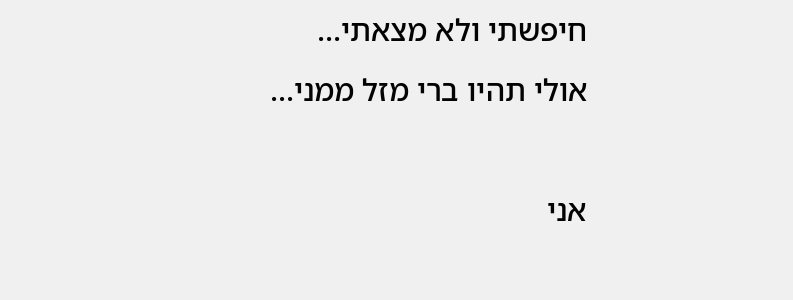חיפשתי ולא מצאתי...
אולי תהיו ברי מזל ממני...

אני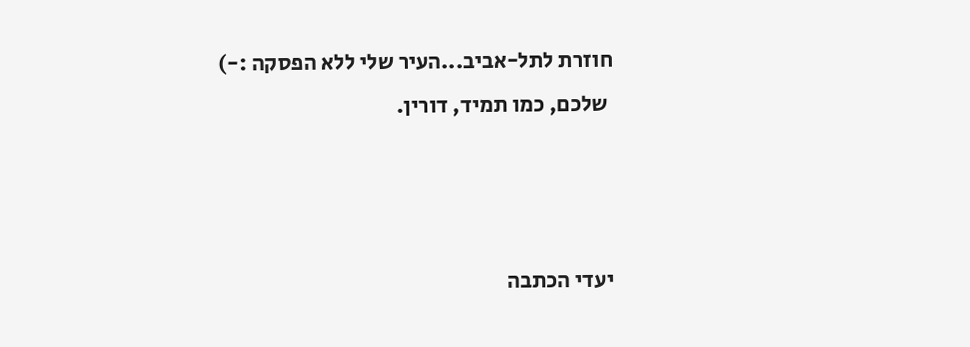חוזרת לתל-אביב...העיר שלי ללא הפסקה :-)
 שלכם, כמו תמיד, דורין.



יעדי הכתבה